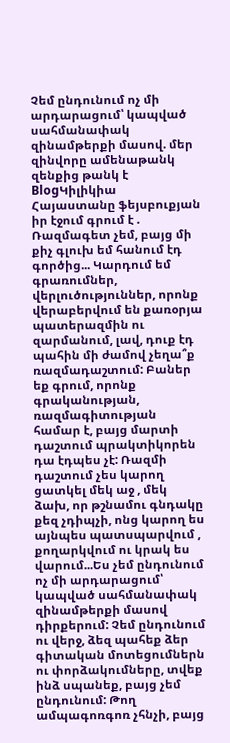Չեմ ընդունում ոչ մի արդարացում՝ կապված սահմանափակ զինամթերքի մասով. մեր զինվորը ամենաթանկ զենքից թանկ է
BlogԿիլիկիա Հայաստանը ֆեյսբուքյան իր էջում գրում է .
Ռազմագետ չեմ, բայց մի քիչ գլուխ եմ հանում էդ գործից... Կարդում եմ գրառումներ, վերլուծություններ, որոնք վերաբերվում են քառօրյա պատերազմին ու զարմանում, լավ, դուք էդ պահին մի ժամով չեղա՞ք ռազմադաշտում: Բաներ եք գրում, որոնք գրականության, ռազմագիտության համար է, բայց մարտի դաշտում պրակտիկորեն դա էդպես չէ: Ռազմի դաշտում չես կարող ցատկել մեկ աջ , մեկ ձախ, որ թշնամու գնդակը քեզ չդիպչի, ոնց կարող ես այնպես պատսպարվում , քողարկվում ու կրակ ես վարում...Ես չեմ ընդունում ոչ մի արդարացում՝ կապված սահմանափակ զինամթերքի մասով դիրքերում: Չեմ ընդունում ու վերջ, ձեզ պահեք ձեր գիտական մոտեցումներն ու փորձակումները, տվեք ինձ սպանեք, բայց չեմ ընդունում: Թող ամպագոռգոռ չհնչի, բայց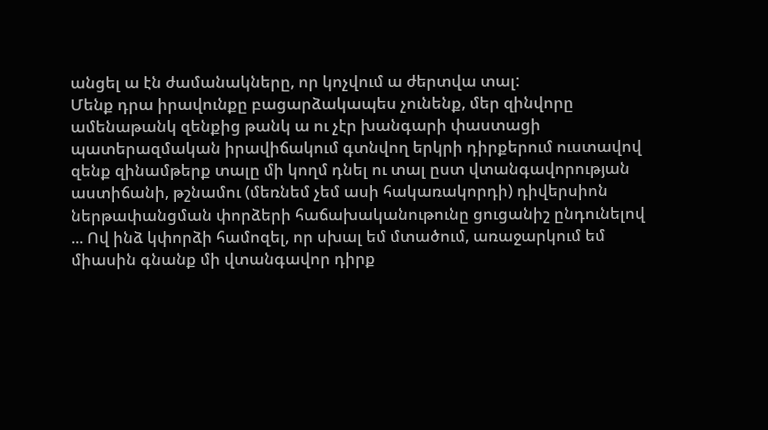անցել ա էն ժամանակները, որ կոչվում ա ժերտվա տալ:
Մենք դրա իրավունքը բացարձակապես չունենք, մեր զինվորը ամենաթանկ զենքից թանկ ա ու չէր խանգարի փաստացի պատերազմական իրավիճակում գտնվող երկրի դիրքերում ուստավով զենք զինամթերք տալը մի կողմ դնել ու տալ ըստ վտանգավորության աստիճանի, թշնամու (մեռնեմ չեմ ասի հակառակորդի) դիվերսիոն ներթափանցման փորձերի հաճախականութունը ցուցանիշ ընդունելով ... Ով ինձ կփորձի համոզել, որ սխալ եմ մտածում, առաջարկում եմ միասին գնանք մի վտանգավոր դիրք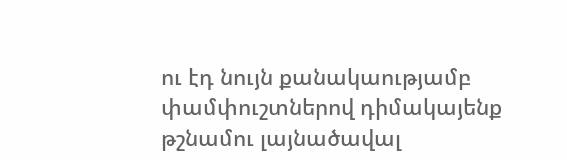ու էդ նույն քանակաությամբ փամփուշտներով դիմակայենք թշնամու լայնածավալ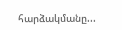հարձակմանը...